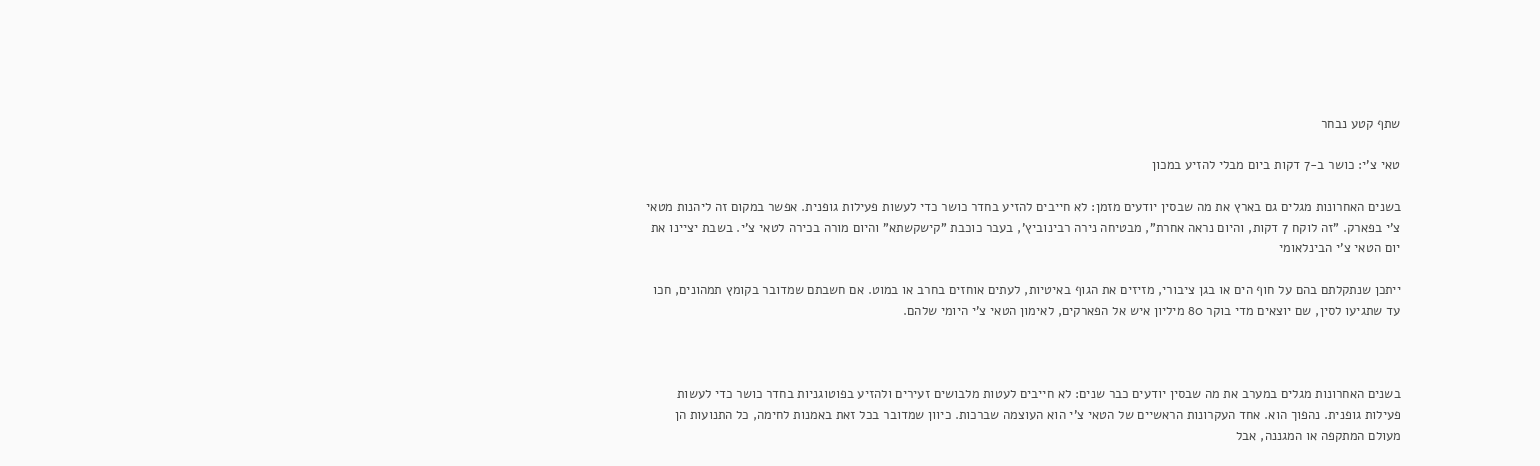שתף קטע נבחר

טאי צ'י: כושר ב-7 דקות ביום מבלי להזיע במכון

בשנים האחרונות מגלים גם בארץ את מה שבסין יודעים מזמן: לא חייבים להזיע בחדר כושר כדי לעשות פעילות גופנית. אפשר במקום זה ליהנות מטאי צ'י בפארק. "זה לוקח 7 דקות, והיום נראה אחרת", מבטיחה נירה רבינוביץ', בעבר כוכבת "קישקשתא" והיום מורה בכירה לטאי צ'י. בשבת יציינו את יום הטאי צ'י הבינלאומי

ייתכן שנתקלתם בהם על חוף הים או בגן ציבורי, מזיזים את הגוף באיטיות, לעתים אוחזים בחרב או במוט. אם חשבתם שמדובר בקומץ תמהונים, חכו עד שתגיעו לסין, שם יוצאים מדי בוקר 80 מיליון איש אל הפארקים, לאימון הטאי צ'י היומי שלהם.



בשנים האחרונות מגלים במערב את מה שבסין יודעים כבר שנים: לא חייבים לעטות מלבושים זעירים ולהזיע בפוטוגניות בחדר כושר כדי לעשות פעילות גופנית. נהפוך הוא. אחד העקרונות הראשיים של הטאי צ'י הוא העוצמה שברכות. כיוון שמדובר בכל זאת באמנות לחימה, כל התנועות הן מעולם המתקפה או המגננה, אבל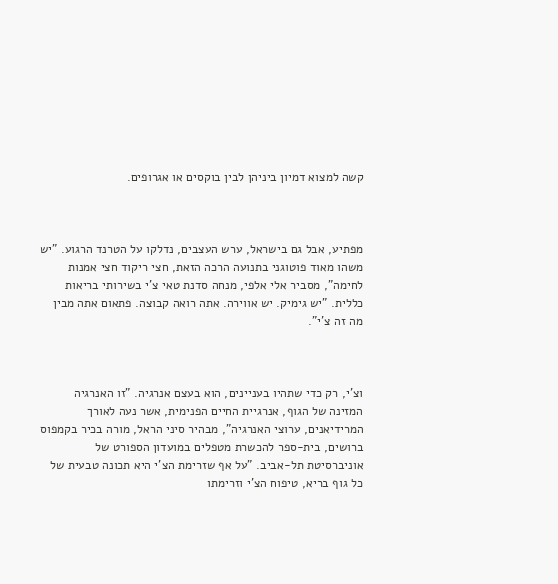קשה למצוא דמיון ביניהן לבין בוקסים או אגרופים.



מפתיע, אבל גם בישראל, ערש העצבים, נדלקו על הטרנד הרגוע. "יש משהו מאוד פוטוגני בתנועה הרכה הזאת, חצי ריקוד חצי אמנות לחימה", מסביר אלי אלפי, מנחה סדנת טאי צ'י בשירותי בריאות כללית. "יש גימיק. יש אווירה. אתה רואה קבוצה. פתאום אתה מבין מה זה צ'י".



וצ'י, רק כדי שתהיו בעניינים, הוא בעצם אנרגיה. "זו האנרגיה המזינה של הגוף, אנרגיית החיים הפנימית, אשר נעה לאורך המרידיאנים, ערוצי האנרגיה", מבהיר סיני הראל, מורה בכיר בקמפוס ברושים, בית-ספר להכשרת מטפלים במועדון הספורט של אוניברסיטת תל-אביב. "על אף שזרימת הצ'י היא תכונה טבעית של כל גוף בריא, טיפוח הצ'י וזרימתו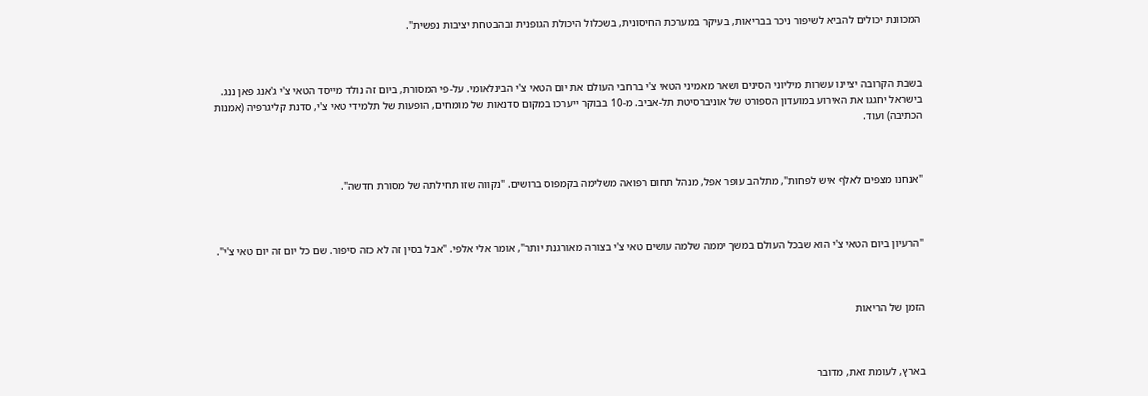המכוונת יכולים להביא לשיפור ניכר בבריאות, בעיקר במערכת החיסונית, בשכלול היכולת הגופנית ובהבטחת יציבות נפשית".



בשבת הקרובה יציינו עשרות מיליוני הסינים ושאר מאמיני הטאי צ'י ברחבי העולם את יום הטאי צ'י הבינלאומי. על-פי המסורת, ביום זה נולד מייסד הטאי צ'י ג'אנג פאן ננג. בישראל יחגגו את האירוע במועדון הספורט של אוניברסיטת תל-אביב. מ-10 בבוקר ייערכו במקום סדנאות של מומחים, הופעות של תלמידי טאי צ'י, סדנת קליגרפיה (אמנות הכתיבה) ועוד.



"אנחנו מצפים לאלף איש לפחות", מתלהב עופר אפל, מנהל תחום רפואה משלימה בקמפוס ברושים. "נקווה שזו תחילתה של מסורת חדשה".



"הרעיון ביום הטאי צ'י הוא שבכל העולם במשך יממה שלמה עושים טאי צ'י בצורה מאורגנת יותר", אומר אלי אלפי. "אבל בסין זה לא כזה סיפור. שם כל יום זה יום טאי צ'י".



הזמן של הריאות



בארץ, לעומת זאת, מדובר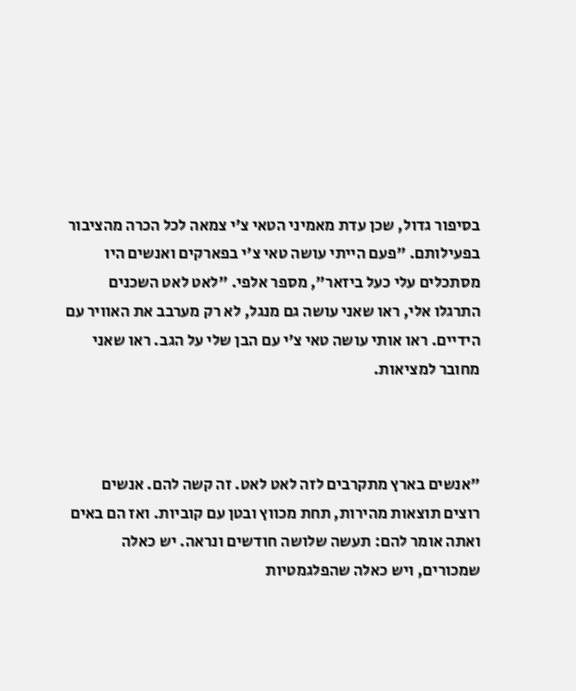בסיפור גדול, שכן עדת מאמיני הטאי צ'י צמאה לכל הכרה מהציבור בפעילותם. "פעם הייתי עושה טאי צ'י בפארקים ואנשים היו מסתכלים עלי כעל ביזאר", מספר אלפי. "לאט לאט השכנים התרגלו אלי, ראו שאני עושה גם מנגל, לא רק מערבב את האוויר עם הידיים. ראו אותי עושה טאי צ'י עם הבן שלי על הגב. ראו שאני מחובר למציאות.



"אנשים בארץ מתקרבים לזה לאט לאט. זה קשה להם. אנשים רוצים תוצאות מהירות, תחת מכווץ ובטן עם קוביות. ואז הם באים ואתה אומר להם: תעשה שלושה חודשים ונראה. יש כאלה שמכורים, ויש כאלה שהפלגמטיות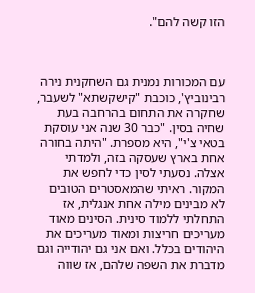הזו קשה להם".



עם המכורות נמנית גם השחקנית נירה רבינוביץ', כוכבת "קישקשתא" לשעבר, שחקרה את התחום בהרחבה בעת שחיה בסין. "כבר 30 שנה אני עוסקת בטאי צ'י", היא מספרת. "היתה בחורה אחת בארץ שעסקה בזה, ולמדתי אצלה. נסעתי לסין כדי לחפש את המקור. ראיתי שהמאסטרים הטובים לא מבינים מילה אחת אנגלית, אז התחלתי ללמוד סינית. הסינים מאוד מעריכים חריצות ומאוד מעריכים את היהודים בכלל. ואם אני גם יהודייה וגם מדברת את השפה שלהם, אז שווה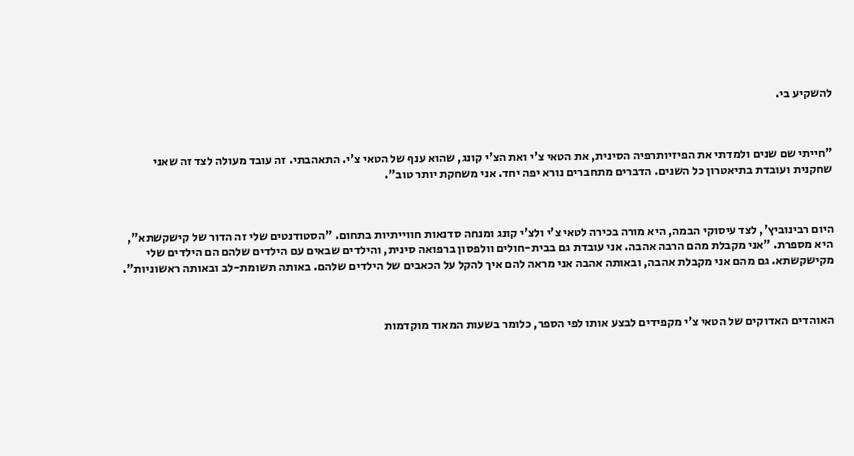להשקיע בי.



"חייתי שם שנים ולמדתי את הפיזיותרפיה הסינית, את הטאי צ'י ואת הצ'י קונג, שהוא ענף של הטאי צ'י. התאהבתי. זה עובד מעולה לצד זה שאני שחקנית ועובדת בתיאטרון כל השנים. הדברים מתחברים נורא יפה יחד. אני משחקת יותר טוב".



היום רבינוביץ', לצד עיסוקי הבמה, היא מורה בכירה לטאי צ'י ולצ'י קונג ומנחה סדנאות חווייתיות בתחום. "הסטודנטים שלי זה הדור של קישקשתא", היא מספרת. "אני מקבלת מהם הרבה אהבה. אני עובדת גם בבית-חולים וולפסון ברפואה סינית, והילדים שבאים עם הילדים שלהם הם הילדים שלי מקישקשתא. גם מהם אני מקבלת אהבה, ובאותה אהבה אני מראה להם איך להקל על הכאבים של הילדים שלהם. באותה תשומת-לב ובאותה ראשוניות".



האוהדים האדוקים של הטאי צ'י מקפידים לבצע אותו לפי הספר, כלומר בשעות המאוד מוקדמות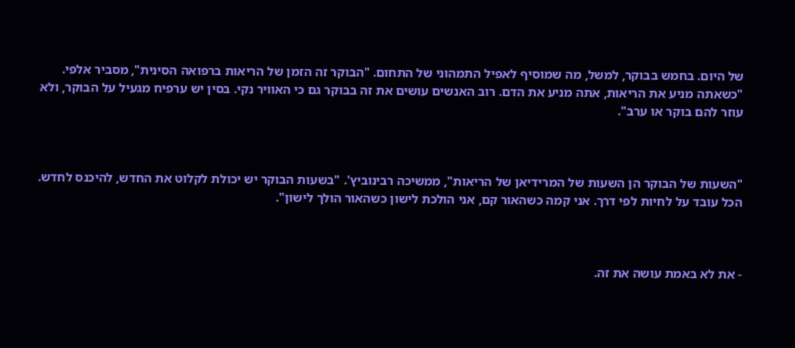של היום. בחמש בבוקר, למשל, מה שמוסיף לאפיל התמהוני של התחום. "הבוקר זה הזמן של הריאות ברפואה הסינית", מסביר אלפי. "כשאתה מניע את הריאות, אתה מניע את הדם. רוב האנשים עושים את זה בבוקר גם כי האוויר נקי. בסין יש ערפיח מגעיל על הבוקר, ולא עוזר להם בוקר או ערב".



"השעות של הבוקר הן השעות של המרידיאן של הריאות", ממשיכה רבינוביץ'. "בשעות הבוקר יש יכולת לקלוט את החדש, להיכנס לחדש. הכל עובד על לחיות לפי דרך. אני קמה כשהאור קם, אני הולכת לישון כשהאור הולך לישון".



- את לא באמת עושה את זה.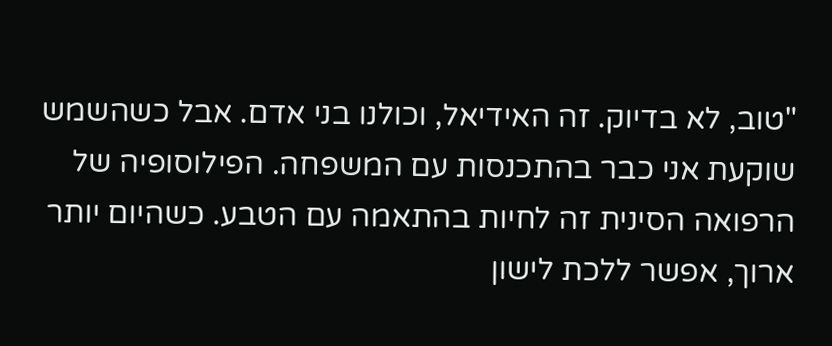"טוב, לא בדיוק. זה האידיאל, וכולנו בני אדם. אבל כשהשמש שוקעת אני כבר בהתכנסות עם המשפחה. הפילוסופיה של הרפואה הסינית זה לחיות בהתאמה עם הטבע. כשהיום יותר ארוך, אפשר ללכת לישון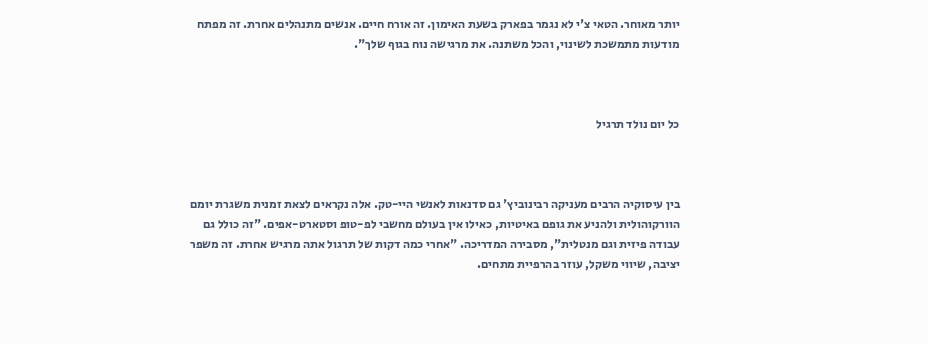יותר מאוחר. הטאי צ'י לא נגמר בפארק בשעת האימון. זה אורח חיים. אנשים מתנהלים אחרת. זה מפתח מודעות מתמשכת לשינוי, והכל משתנה. את מרגישה נוח בגוף שלך".



כל יום נולד תרגיל



בין עיסוקיה הרבים מעניקה רבינוביץ' גם סדנאות לאנשי היי-טק. אלה נקראים לצאת זמנית משגרת יומם הוורקוהולית ולהניע את גופם באיטיות, כאילו אין בעולם מחשבי לפ-טופ וסטארט-אפים. "זה כולל גם עבודה פיזית וגם מנטלית", מסבירה המדריכה. "אחרי כמה דקות של תרגול אתה מרגיש אחרת. זה משפר יציבה, שיווי משקל, עוזר בהרפיית מתחים.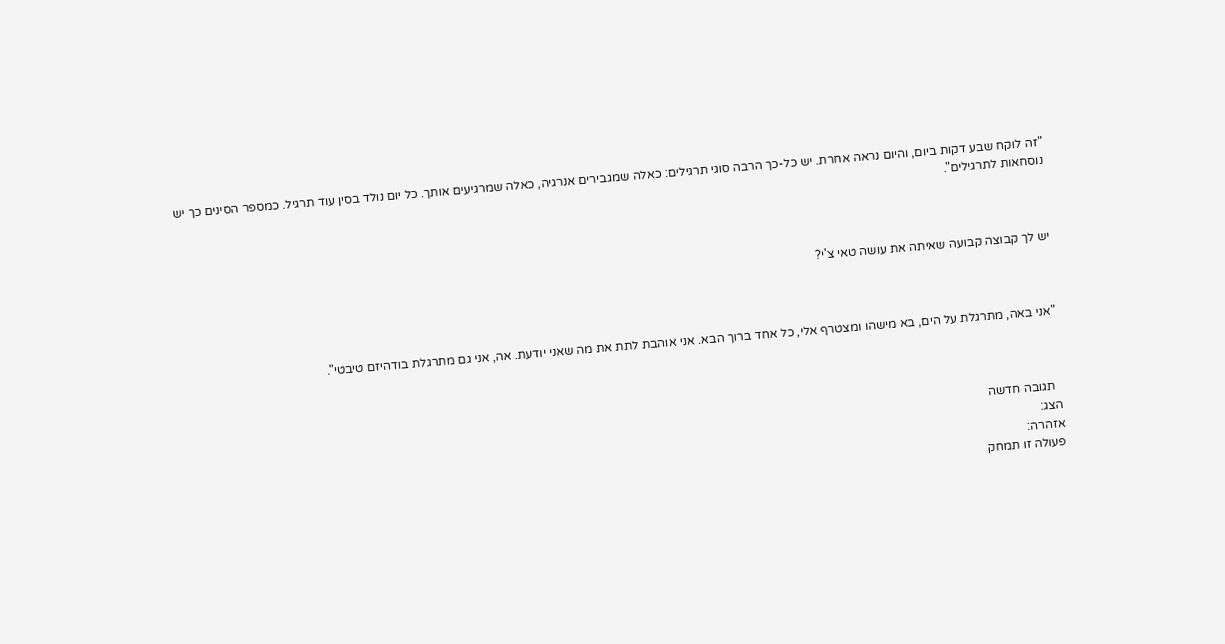"זה לוקח שבע דקות ביום, והיום נראה אחרת. יש כל-כך הרבה סוגי תרגילים: כאלה שמגבירים אנרגיה, כאלה שמרגיעים אותך. כל יום נולד בסין עוד תרגיל. כמספר הסינים כך יש נוסחאות לתרגילים".



יש לך קבוצה קבועה שאיתה את עושה טאי צ'י?



"אני באה, מתרגלת על הים, בא מישהו ומצטרף אלי, כל אחד ברוך הבא. אני אוהבת לתת את מה שאני יודעת. אה, אני גם מתרגלת בודהיזם טיבטי".



  תגובה חדשה
הצג:
אזהרה:
פעולה זו תמחק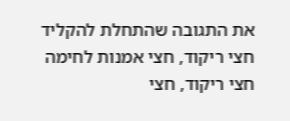את התגובה שהתחלת להקליד
חצי ריקוד, חצי אמנות לחימה
חצי ריקוד, חצי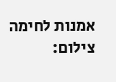אמנות לחימה
צילום: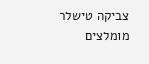צביקה טישלר
מומלצים